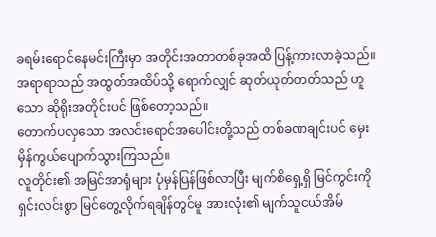ခရမ်းရောင်နေမင်းကြီးမှာ အတိုင်းအတာတစ်ခုအထိ ပြန့်ကားလာခဲ့သည်။
အရာရာသည် အထွတ်အထိပ်သို့ ရောက်လျှင် ဆုတ်ယုတ်တတ်သည် ဟူသော ဆိုရိုးအတိုင်းပင် ဖြစ်တော့သည်။
တောက်ပလှသော အလင်းရောင်အပေါင်းတို့သည် တစ်ခဏချင်းပင် မှေးမှိန်ကွယ်ပျောက်သွားကြသည်။
လူတိုင်း၏ အမြင်အာရုံများ ပုံမှန်ပြန်ဖြစ်လာပြီး မျက်စိရှေ့ရှိ မြင်ကွင်းကို ရှင်းလင်းစွာ မြင်တွေ့လိုက်ရချိန်တွင်မူ အားလုံး၏ မျက်သူငယ်အိမ်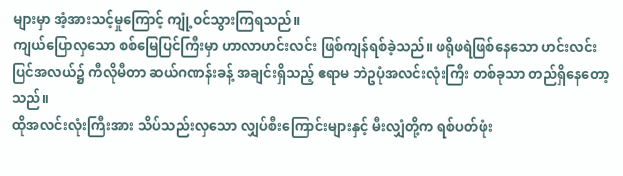များမှာ အံ့အားသင့်မှုကြောင့် ကျုံ့ဝင်သွားကြရသည်။
ကျယ်ပြောလှသော စစ်မြေပြင်ကြီးမှာ ဟာလာဟင်းလင်း ဖြစ်ကျန်ရစ်ခဲ့သည်။ ဖရိုဖရဲဖြစ်နေသော ဟင်းလင်းပြင်အလယ်၌ ကီလိုမီတာ ဆယ်ဂဏန်းခန့် အချင်းရှိသည့် ဧရာမ ဘဲဥပုံအလင်းလုံးကြီး တစ်ခုသာ တည်ရှိနေတော့သည်။
ထိုအလင်းလုံးကြီးအား သိပ်သည်းလှသော လျှပ်စီးကြောင်းများနှင့် မီးလျှံတို့က ရစ်ပတ်ဖုံး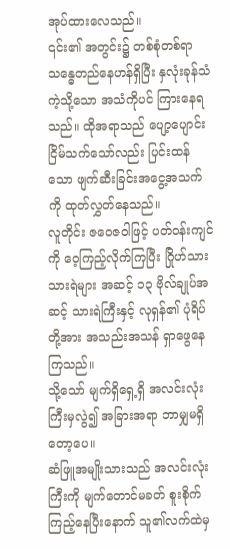အုပ်ထားလေသည်။
၎င်း၏ အတွင်း၌ တစ်စုံတစ်ရာ သန္ဓေတည်နေဟန်ရှိပြီး နှလုံးခုန်သံကဲ့သို့သော အသံကိုပင် ကြားနေရသည်။ ထိုအရာသည် ပျော့ပျောင်းငြိမ်သက်သော်လည်း ပြင်းထန်သော ဖျက်ဆီးခြင်းအငွေ့အသက်ကို ထုတ်လွှတ်နေသည်။
လူတိုင်း ဇဝေဇဝါဖြင့် ပတ်ဝန်းကျင်ကို ဝေ့ကြည့်လိုက်ကြပြီး ဂြိုဟ်သားသားရဲများ အဆင့် ၁၃ ဗိုလ်ချုပ်အဆင့် သားရဲကြီးနှင့် လုရှန်၏ ပုံရိပ်တို့အား အသည်းအသန် ရှာဖွေနေကြသည်။
သို့သော် မျက်ရှိရှေ့ရှိ အလင်းလုံးကြီးမှလွဲ၍ အခြားအရာ ဘာမျှမရှိတော့ပေ။
ဆံဖြူအမျိုးသားသည် အလင်းလုံးကြီးကို မျက်တောင်မခတ် စူးစိုက်ကြည့်နေပြီးနောက် သူ၏လက်ထဲမှ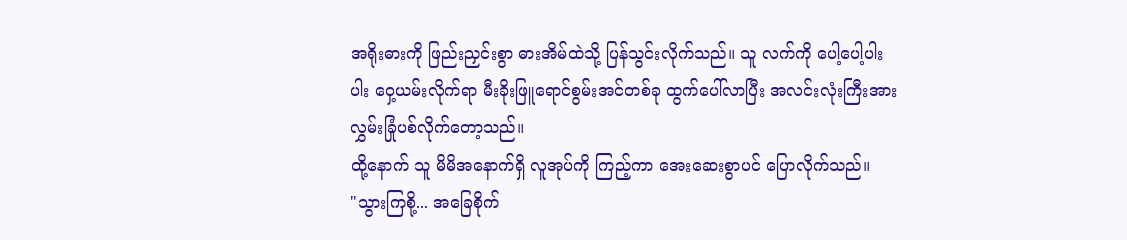အရိုးဓားကို ဖြည်းညှင်းစွာ ဓားအိမ်ထဲသို့ ပြန်သွင်းလိုက်သည်။ သူ လက်ကို ပေါ့ပေါ့ပါးပါး ဝှေ့ယမ်းလိုက်ရာ မီးခိုးဖြူရောင်စွမ်းအင်တစ်ခု ထွက်ပေါ်လာပြီး အလင်းလုံးကြီးအား လွှမ်းခြုံပစ်လိုက်တော့သည်။
ထို့နောက် သူ မိမိအနောက်ရှိ လူအုပ်ကို ကြည့်ကာ အေးဆေးစွာပင် ပြောလိုက်သည်။
"သွားကြစို့... အခြေစိုက်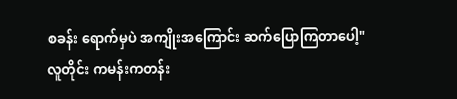စခန်း ရောက်မှပဲ အကျိုးအကြောင်း ဆက်ပြောကြတာပေါ့"
လူတိုင်း ကမန်းကတန်း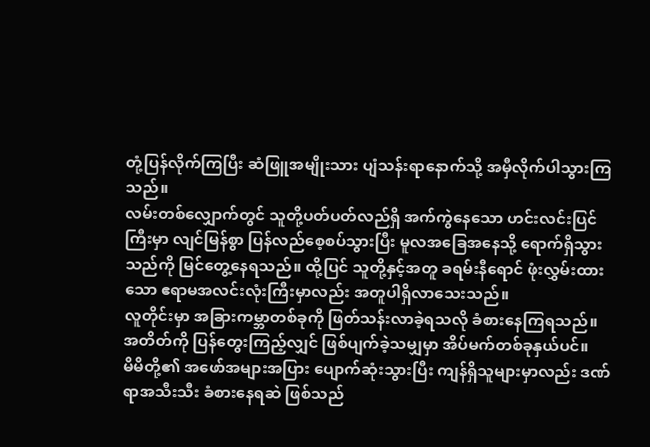တုံ့ပြန်လိုက်ကြပြီး ဆံဖြူအမျိုးသား ပျံသန်းရာနောက်သို့ အမှီလိုက်ပါသွားကြသည်။
လမ်းတစ်လျှောက်တွင် သူတို့ပတ်ပတ်လည်ရှိ အက်ကွဲနေသော ဟင်းလင်းပြင်ကြီးမှာ လျင်မြန်စွာ ပြန်လည်စေ့စပ်သွားပြီး မူလအခြေအနေသို့ ရောက်ရှိသွားသည်ကို မြင်တွေ့နေရသည်။ ထို့ပြင် သူတို့နှင့်အတူ ခရမ်းနီရောင် ဖုံးလွှမ်းထားသော ဧရာမအလင်းလုံးကြီးမှာလည်း အတူပါရှိလာသေးသည်။
လူတိုင်းမှာ အခြားကမ္ဘာတစ်ခုကို ဖြတ်သန်းလာခဲ့ရသလို ခံစားနေကြရသည်။ အတိတ်ကို ပြန်တွေးကြည့်လျှင် ဖြစ်ပျက်ခဲ့သမျှမှာ အိပ်မက်တစ်ခုနှယ်ပင်။
မိမိတို့၏ အဖော်အများအပြား ပျောက်ဆုံးသွားပြီး ကျန်ရှိသူများမှာလည်း ဒဏ်ရာအသီးသီး ခံစားနေရဆဲ ဖြစ်သည်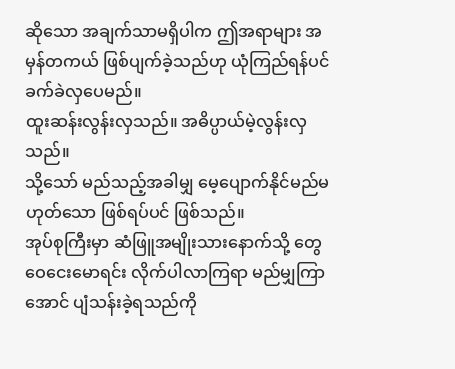ဆိုသော အချက်သာမရှိပါက ဤအရာများ အမှန်တကယ် ဖြစ်ပျက်ခဲ့သည်ဟု ယုံကြည်ရန်ပင် ခက်ခဲလှပေမည်။
ထူးဆန်းလွန်းလှသည်။ အဓိပ္ပာယ်မဲ့လွန်းလှသည်။
သို့သော် မည်သည့်အခါမျှ မေ့ပျောက်နိုင်မည်မဟုတ်သော ဖြစ်ရပ်ပင် ဖြစ်သည်။
အုပ်စုကြီးမှာ ဆံဖြူအမျိုးသားနောက်သို့ တွေဝေငေးမောရင်း လိုက်ပါလာကြရာ မည်မျှကြာအောင် ပျံသန်းခဲ့ရသည်ကို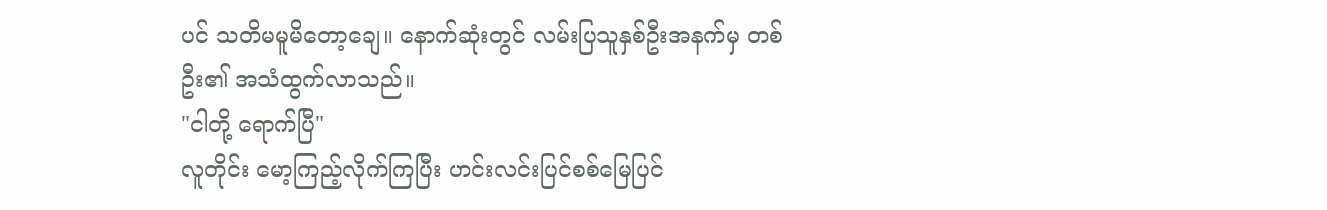ပင် သတိမမူမိတော့ချေ။ နောက်ဆုံးတွင် လမ်းပြသူနှစ်ဦးအနက်မှ တစ်ဦး၏ အသံထွက်လာသည်။
"ငါတို့ ရောက်ပြီ"
လူတိုင်း မော့ကြည့်လိုက်ကြပြီး ဟင်းလင်းပြင်စစ်မြေပြင်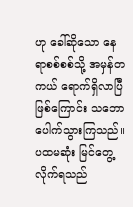ဟု ခေါ်ဆိုသော နေရာစစ်စစ်သို့ အမှန်တကယ် ရောက်ရှိလာပြီဖြစ်ကြောင်း သဘောပေါက်သွားကြသည်။
ပထမဆုံး မြင်တွေ့လိုက်ရသည်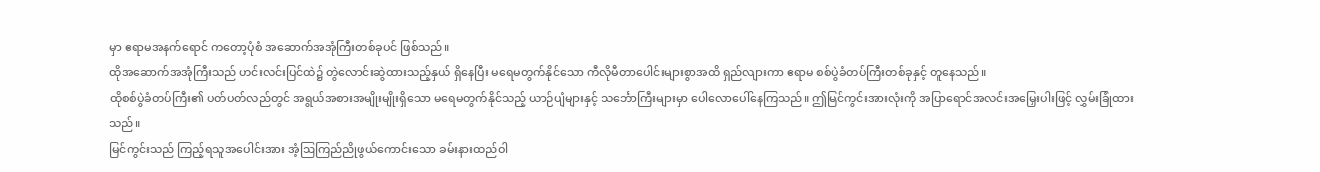မှာ ဧရာမအနက်ရောင် ကတော့ပုံစံ အဆောက်အအုံကြီးတစ်ခုပင် ဖြစ်သည်။
ထိုအဆောက်အအုံကြီးသည် ဟင်းလင်းပြင်ထဲ၌ တွဲလောင်းဆွဲထားသည့်နှယ် ရှိနေပြီး မရေမတွက်နိုင်သော ကီလိုမီတာပေါင်းများစွာအထိ ရှည်လျားကာ ဧရာမ စစ်ပွဲခံတပ်ကြီးတစ်ခုနှင့် တူနေသည်။
ထိုစစ်ပွဲခံတပ်ကြီး၏ ပတ်ပတ်လည်တွင် အရွယ်အစားအမျိုးမျိုးရှိသော မရေမတွက်နိုင်သည့် ယာဉ်ပျံများနှင့် သင်္ဘောကြီးများမှာ ပေါလောပေါ်နေကြသည်။ ဤမြင်ကွင်းအားလုံးကို အပြာရောင်အလင်းအမြှေးပါးဖြင့် လွှမ်းခြုံထားသည်။
မြင်ကွင်းသည် ကြည့်ရသူအပေါင်းအား အံ့ဩကြည်ညိုဖွယ်ကောင်းသော ခမ်းနားထည်ဝါ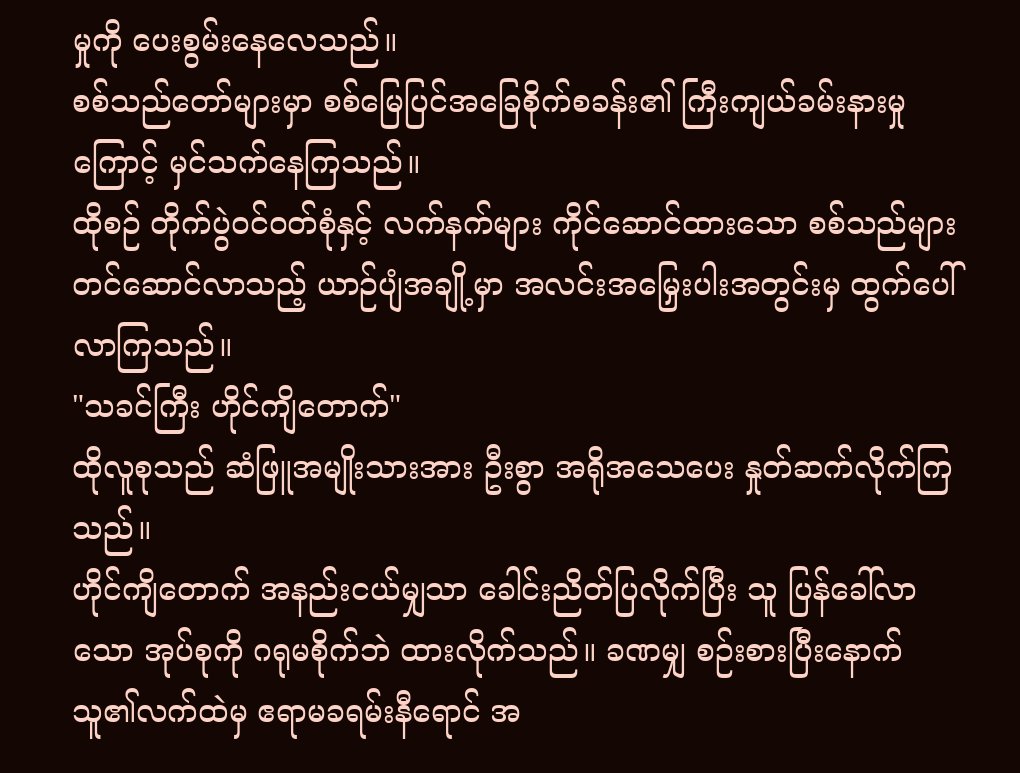မှုကို ပေးစွမ်းနေလေသည်။
စစ်သည်တော်များမှာ စစ်မြေပြင်အခြေစိုက်စခန်း၏ ကြီးကျယ်ခမ်းနားမှုကြောင့် မှင်သက်နေကြသည်။
ထိုစဉ် တိုက်ပွဲဝင်ဝတ်စုံနှင့် လက်နက်များ ကိုင်ဆောင်ထားသော စစ်သည်များ တင်ဆောင်လာသည့် ယာဉ်ပျံအချို့မှာ အလင်းအမြှေးပါးအတွင်းမှ ထွက်ပေါ်လာကြသည်။
"သခင်ကြီး ဟိုင်ကျိတောက်"
ထိုလူစုသည် ဆံဖြူအမျိုးသားအား ဦးစွာ အရိုအသေပေး နှုတ်ဆက်လိုက်ကြသည်။
ဟိုင်ကျိတောက် အနည်းငယ်မျှသာ ခေါင်းညိတ်ပြလိုက်ပြီး သူ ပြန်ခေါ်လာသော အုပ်စုကို ဂရုမစိုက်ဘဲ ထားလိုက်သည်။ ခဏမျှ စဉ်းစားပြီးနောက် သူ၏လက်ထဲမှ ဧရာမခရမ်းနီရောင် အ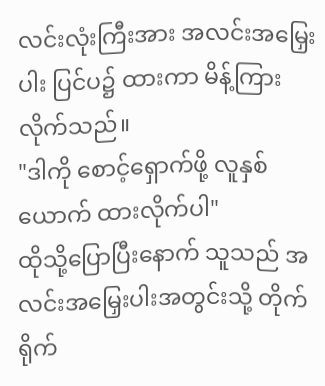လင်းလုံးကြီးအား အလင်းအမြှေးပါး ပြင်ပ၌ ထားကာ မိန့်ကြားလိုက်သည်။
"ဒါကို စောင့်ရှောက်ဖို့ လူနှစ်ယောက် ထားလိုက်ပါ"
ထိုသို့ပြောပြီးနောက် သူသည် အလင်းအမြှေးပါးအတွင်းသို့ တိုက်ရိုက်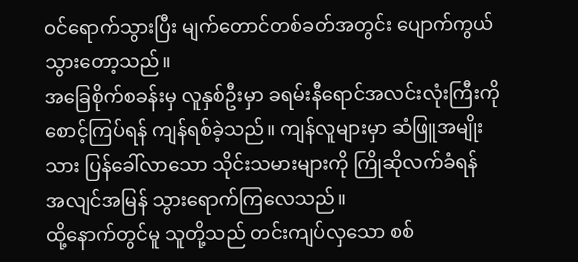ဝင်ရောက်သွားပြီး မျက်တောင်တစ်ခတ်အတွင်း ပျောက်ကွယ်သွားတော့သည်။
အခြေစိုက်စခန်းမှ လူနှစ်ဦးမှာ ခရမ်းနီရောင်အလင်းလုံးကြီးကို စောင့်ကြပ်ရန် ကျန်ရစ်ခဲ့သည်။ ကျန်လူများမှာ ဆံဖြူအမျိုးသား ပြန်ခေါ်လာသော သိုင်းသမားများကို ကြိုဆိုလက်ခံရန် အလျင်အမြန် သွားရောက်ကြလေသည်။
ထို့နောက်တွင်မူ သူတို့သည် တင်းကျပ်လှသော စစ်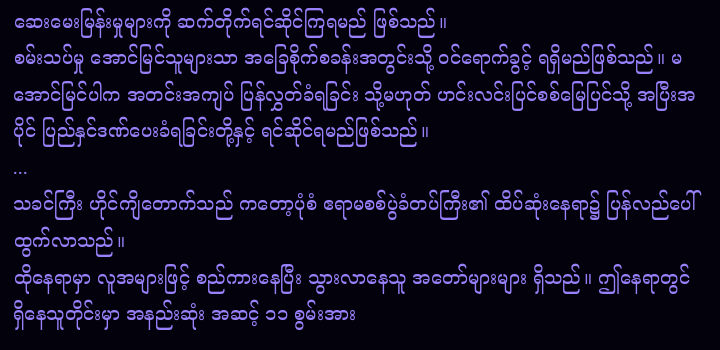ဆေးမေးမြန်းမှုများကို ဆက်တိုက်ရင်ဆိုင်ကြရမည် ဖြစ်သည်။
စမ်းသပ်မှု အောင်မြင်သူများသာ အခြေစိုက်စခန်းအတွင်းသို့ ဝင်ရောက်ခွင့် ရရှိမည်ဖြစ်သည်။ မအောင်မြင်ပါက အတင်းအကျပ် ပြန်လွှတ်ခံရခြင်း သို့မဟုတ် ဟင်းလင်းပြင်စစ်မြေပြင်သို့ အပြီးအပိုင် ပြည်နှင်ဒဏ်ပေးခံရခြင်းတို့နှင့် ရင်ဆိုင်ရမည်ဖြစ်သည်။
...
သခင်ကြီး ဟိုင်ကျိတောက်သည် ကတော့ပုံစံ ဧရာမစစ်ပွဲခံတပ်ကြီး၏ ထိပ်ဆုံးနေရာ၌ ပြန်လည်ပေါ်ထွက်လာသည်။
ထိုနေရာမှာ လူအများဖြင့် စည်ကားနေပြီး သွားလာနေသူ အတော်များများ ရှိသည်။ ဤနေရာတွင် ရှိနေသူတိုင်းမှာ အနည်းဆုံး အဆင့် ၁၁ စွမ်းအား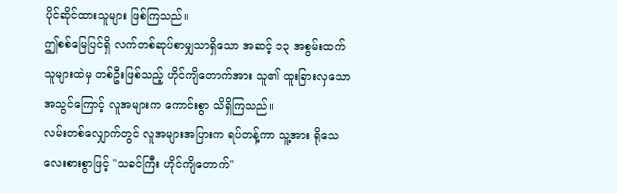ပိုင်ဆိုင်ထားသူများ ဖြစ်ကြသည်။
ဤစစ်မြေပြင်ရှိ လက်တစ်ဆုပ်စာမျှသာရှိသော အဆင့် ၁၃ အစွမ်းထက်သူများထဲမှ တစ်ဦးဖြစ်သည့် ဟိုင်ကျိတောက်အား သူ၏ ထူးခြားလှသောအသွင်ကြောင့် လူအများက ကောင်းစွာ သိရှိကြသည်။
လမ်းတစ်လျှောက်တွင် လူအများအပြားက ရပ်တန့်ကာ သူ့အား ရိုသေလေးစားစွာဖြင့် "သခင်ကြီး ဟိုင်ကျိတောက်"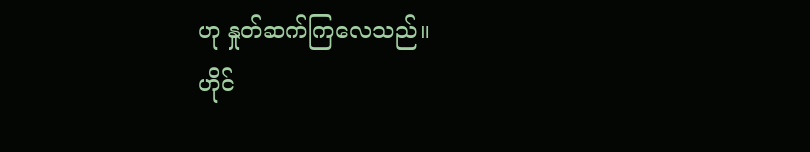ဟု နှုတ်ဆက်ကြလေသည်။
ဟိုင်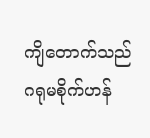ကျိတောက်သည် ဂရုမစိုက်ဟန်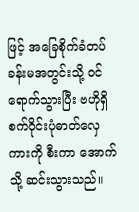ဖြင့် အခြေစိုက်ခံတပ်ခန်းမအတွင်းသို့ ဝင်ရောက်သွားပြီး ဗဟိုရှိ စက်ဝိုင်းပုံဓာတ်လှေကားကို စီးကာ အောက်သို့ ဆင်းသွားသည်။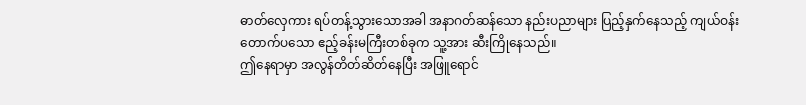ဓာတ်လှေကား ရပ်တန့်သွားသောအခါ အနာဂတ်ဆန်သော နည်းပညာများ ပြည့်နှက်နေသည့် ကျယ်ဝန်းတောက်ပသော ဧည့်ခန်းမကြီးတစ်ခုက သူ့အား ဆီးကြိုနေသည်။
ဤနေရာမှာ အလွန်တိတ်ဆိတ်နေပြီး အဖြူရောင်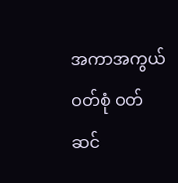အကာအကွယ်ဝတ်စုံ ဝတ်ဆင်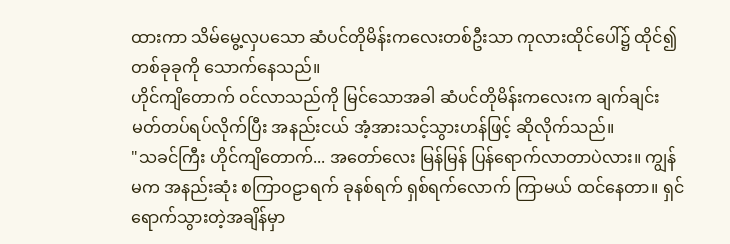ထားကာ သိမ်မွေ့လှပသော ဆံပင်တိုမိန်းကလေးတစ်ဦးသာ ကုလားထိုင်ပေါ်၌ ထိုင်၍ တစ်ခုခုကို သောက်နေသည်။
ဟိုင်ကျိတောက် ဝင်လာသည်ကို မြင်သောအခါ ဆံပင်တိုမိန်းကလေးက ချက်ချင်း မတ်တပ်ရပ်လိုက်ပြီး အနည်းငယ် အံ့အားသင့်သွားဟန်ဖြင့် ဆိုလိုက်သည်။
"သခင်ကြီး ဟိုင်ကျိတောက်... အတော်လေး မြန်မြန် ပြန်ရောက်လာတာပဲလား။ ကျွန်မက အနည်းဆုံး စကြာဝဠာရက် ခုနစ်ရက် ရှစ်ရက်လောက် ကြာမယ် ထင်နေတာ။ ရှင် ရောက်သွားတဲ့အချိန်မှာ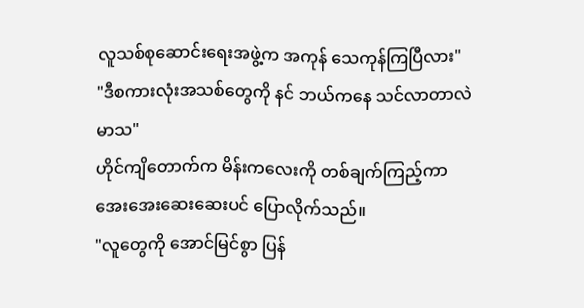လူသစ်စုဆောင်းရေးအဖွဲ့က အကုန် သေကုန်ကြပြီလား"
"ဒီစကားလုံးအသစ်တွေကို နင် ဘယ်ကနေ သင်လာတာလဲ မာသ"
ဟိုင်ကျိတောက်က မိန်းကလေးကို တစ်ချက်ကြည့်ကာ အေးအေးဆေးဆေးပင် ပြောလိုက်သည်။
"လူတွေကို အောင်မြင်စွာ ပြန်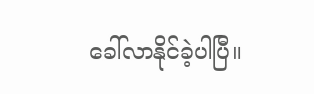ခေါ်လာနိုင်ခဲ့ပါပြီ။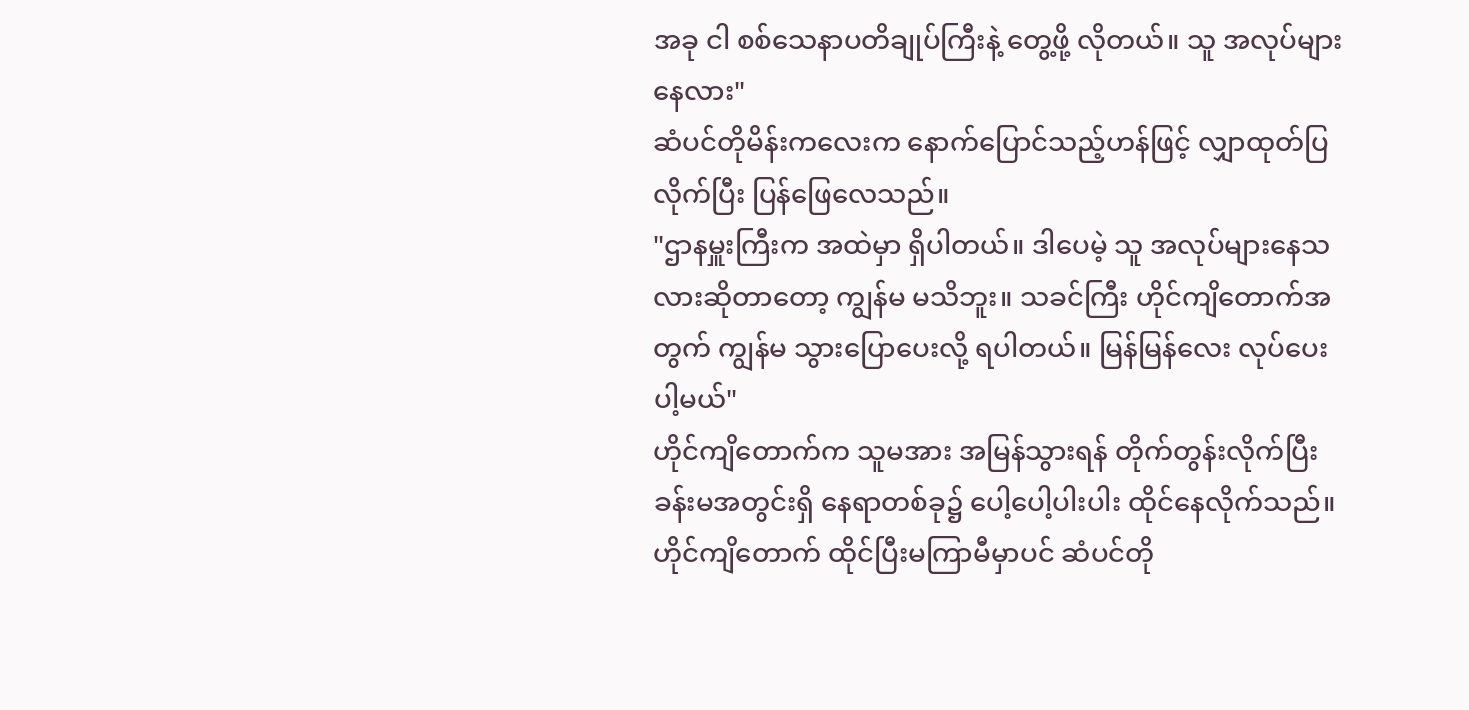အခု ငါ စစ်သေနာပတိချုပ်ကြီးနဲ့ တွေ့ဖို့ လိုတယ်။ သူ အလုပ်များနေလား"
ဆံပင်တိုမိန်းကလေးက နောက်ပြောင်သည့်ဟန်ဖြင့် လျှာထုတ်ပြလိုက်ပြီး ပြန်ဖြေလေသည်။
"ဌာနမှူးကြီးက အထဲမှာ ရှိပါတယ်။ ဒါပေမဲ့ သူ အလုပ်များနေသလားဆိုတာတော့ ကျွန်မ မသိဘူး။ သခင်ကြီး ဟိုင်ကျိတောက်အတွက် ကျွန်မ သွားပြောပေးလို့ ရပါတယ်။ မြန်မြန်လေး လုပ်ပေးပါ့မယ်"
ဟိုင်ကျိတောက်က သူမအား အမြန်သွားရန် တိုက်တွန်းလိုက်ပြီး ခန်းမအတွင်းရှိ နေရာတစ်ခု၌ ပေါ့ပေါ့ပါးပါး ထိုင်နေလိုက်သည်။
ဟိုင်ကျိတောက် ထိုင်ပြီးမကြာမီမှာပင် ဆံပင်တို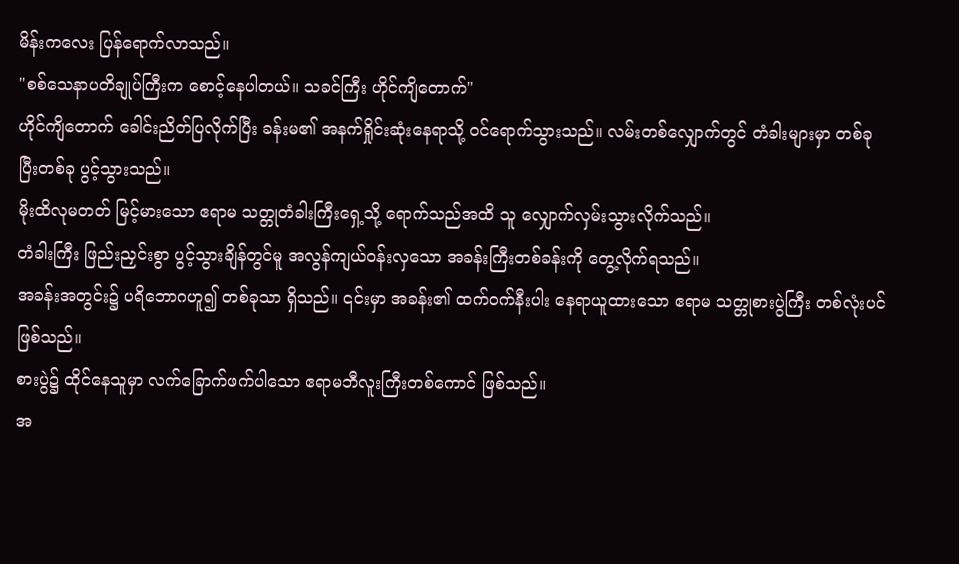မိန်းကလေး ပြန်ရောက်လာသည်။
"စစ်သေနာပတိချုပ်ကြီးက စောင့်နေပါတယ်။ သခင်ကြီး ဟိုင်ကျိတောက်"
ဟိုင်ကျိတောက် ခေါင်းညိတ်ပြလိုက်ပြီး ခန်းမ၏ အနက်ရှိုင်းဆုံးနေရာသို့ ဝင်ရောက်သွားသည်။ လမ်းတစ်လျှောက်တွင် တံခါးများမှာ တစ်ခုပြီးတစ်ခု ပွင့်သွားသည်။
မိုးထိလုမတတ် မြင့်မားသော ဧရာမ သတ္တုတံခါးကြီးရှေ့သို့ ရောက်သည်အထိ သူ လျှောက်လှမ်းသွားလိုက်သည်။
တံခါးကြီး ဖြည်းညှင်းစွာ ပွင့်သွားချိန်တွင်မူ အလွန်ကျယ်ဝန်းလှသော အခန်းကြီးတစ်ခန်းကို တွေ့လိုက်ရသည်။
အခန်းအတွင်း၌ ပရိဘောဂဟူ၍ တစ်ခုသာ ရှိသည်။ ၎င်းမှာ အခန်း၏ ထက်ဝက်နီးပါး နေရာယူထားသော ဧရာမ သတ္တုစားပွဲကြီး တစ်လုံးပင် ဖြစ်သည်။
စားပွဲ၌ ထိုင်နေသူမှာ လက်ခြောက်ဖက်ပါသော ဧရာမဘီလူးကြီးတစ်ကောင် ဖြစ်သည်။
အ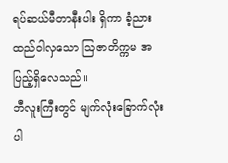ရပ်ဆယ်မီတာနီးပါး ရှိကာ ခံ့ညားထည်ဝါလှသော ဩဇာတိက္ကမ အပြည့်ရှိလေသည်။
ဘီလူးကြီးတွင် မျက်လုံးခြောက်လုံး ပါ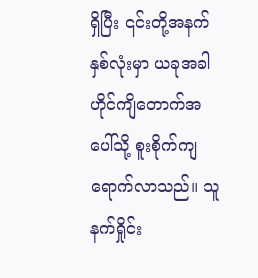ရှိပြီး ၎င်းတို့အနက် နှစ်လုံးမှာ ယခုအခါ ဟိုင်ကျိတောက်အပေါ်သို့ စူးစိုက်ကျရောက်လာသည်။ သူ နက်ရှိုင်း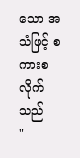သော အသံဖြင့် စကားစလိုက်သည်
"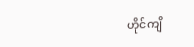ဟိုင်ကျိ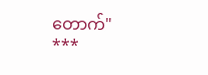တောက်"
***